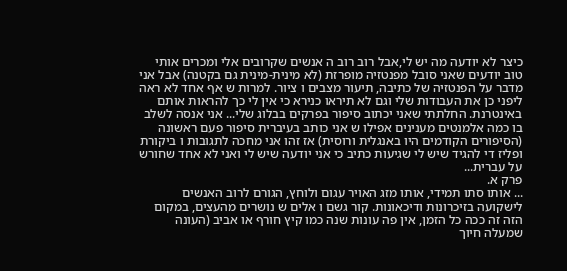כיצר לא יודעה מה יש לי,אבל רוב רוב ה אנשים שקרובים אלי ומכרים אותי טוב יודעים שאני סובל מפנטזיה מופרזת (לא מינית-מינית גם בקטנה) אבל אני מדבר על הפנטזיה של כתיבה, תיעור מצבים ו ציור. למרות ש אף אחד לא ראה ליפני כן את העבודות שלי וגם לא תיראו כנירא כי אין לי כך להראות אותם באינטרנת. החלתתי שאני יכתוב סיפור בפרקים בבלוג שלי... אני אנסה לשלב בו כמה אלמנטים מענינים אפילו ש אני כותב בעיברית סיפור פעם ראשונה (הסיפורים הקודמים היו באנגלית ורוסית) אז זהו אני מחכה לתגובות ו ביקורת ופליז די להגיד שיש לי שגיעות כתיב כי אני יודעה שיש לי ואני לא אחד שחורש על עברית...
פרק א.
... אותו סתו תמידי, אותו מזג האויר עגום ולוחץ, הגורם לרוב האנשים לישקועה בזיכרונות ודיכאונות. קור גשם ו אלים ש נושרים מהעצים, במקום הזה זה ככה כל הזמן, אין פה עונות שנה כמו קיץ חורף או אביב (העונה שמעלה חיוך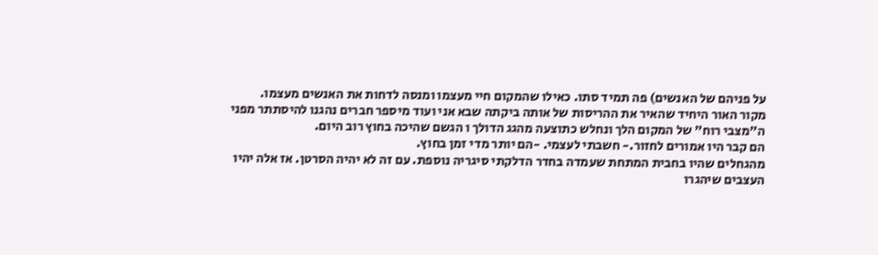על פניהם של האנשים) פה תמיד סתו. כאילו שהמקום חיי מעצמו ומנסה לדחות את האנשים מעצמו.
מקור האור היחיד שהאיר את ההריסות של אותה ביקתה שבא אני ועוד מיספר חברים נהגנו להיסתתר מפני ה"מצבי רוח" של המקום הלך ונחלש כתוצעה מהגג הדולך ו הגשם שהיכה בחוץ רוב היום.
הם קבר היו אמורים לחזור.- חשבתי לעצמי. -הם יותר מדי זמן בחוץ.
מהגחלים שהיו בחבית המתחת שעמדה בחדר הדלקתי סיגריה נוספת. עם זה לא יהיה הסרטן. אז אלה יהיו העצבים שיהגרו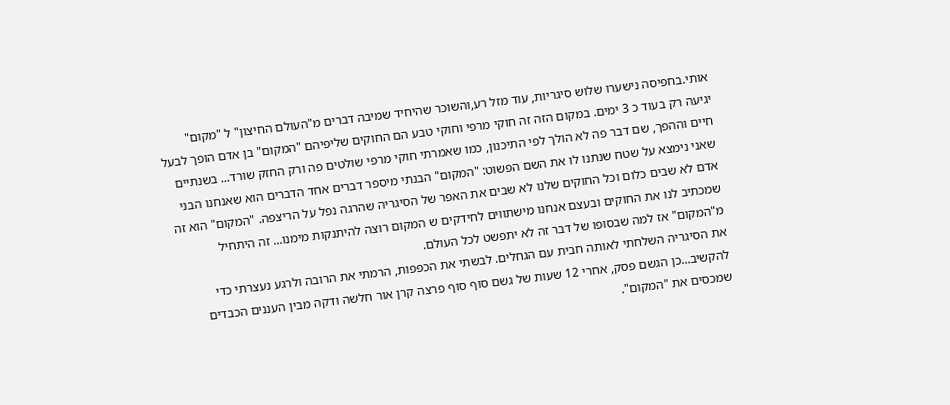אותי.בחפיסה נישערו שלוש סיגריות, עוד מזל רע,והשוכר שהיחיד שמיבה דברים מ"העולם החיצון" ל "מקום" יגיעה רק בעוד כ 3 ימים. במקום הזה זה חוקי מרפי וחוקי טבע הם החוקים שליפיהם "המקום" בן אדם הופך לבעל חיים וההפך, שם דבר פה לא הולך לפי התיכנון, כמו שאמרתי חוקי מרפי שולטים פה ורק החזק שורד... בשנתיים שאני נימצא על שטח שנתנו לו את השם הפשוט: "המקום" הבנתי מיספר דברים אחד הדברים הוא שאנחנו הבני אדם לא שבים כלום וכל החוקים שלנו לא שבים את האפר של הסיגריה שהרגה נפל על הריצפה. "המקום" הוא זה שמכתיב לנו את החוקים ובעצם אנחנו מישתווים לחידקים ש המקום רוצה להיתנקות מימנו... זה היתחיל מ"המקום" אז למה שבסופו של דבר זה לא יתפשט לכל העולם.
את הסיגריה השלחתי לאותה חבית עם הגחלים. לבשתי את הכפפות, הרמתי את הרובה ולרגע נעצרתי כדי להקשיב...כן הגשם פסק, אחרי 12 שעות של גשם סוף סוף פרצה קרן אור חלשה ודקה מבין העננים הכבדים שמכסים את "המקום".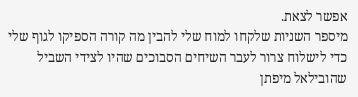אפשר לצאת.
מיספר השניות שלקחו למוח שלי להבין מה קורה הספיקו לגוף שלי כדי לישלוח צרור לעבר השיחים הסבוכים שהיו לצידי השביל שהובילאל מיפתן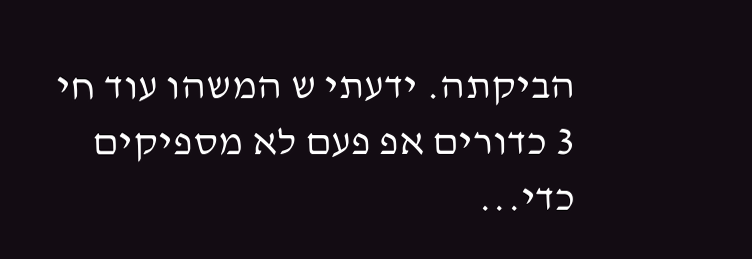הביקתה. ידעתי ש המשהו עוד חי 3 כדורים אפ פעם לא מספיקים כדי...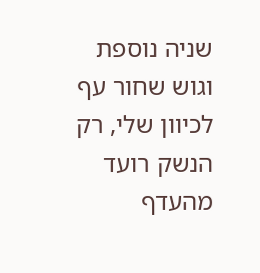שניה נוספת וגוש שחור עף לכיוון שלי, רק הנשק רועד מהעדף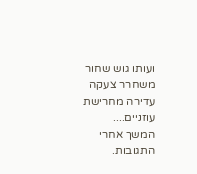ועותו גוש שחור משחרר צעקה עדירה מחרישת עוזניים....
המשך אחרי התגובות.